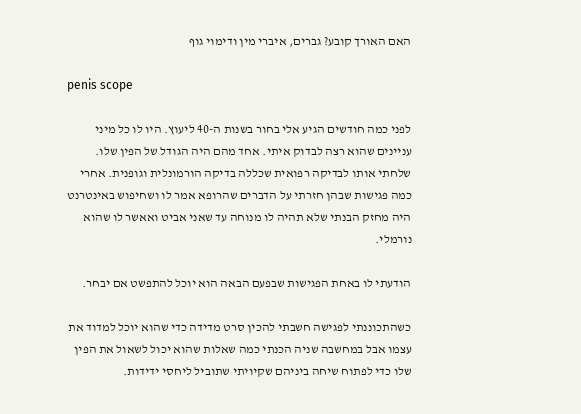האם האורך קובע? גברים, איברי מין ודימוי גוף

penis scope

לפני כמה חודשים הגיע אלי בחור בשנות ה-40 ליעוץ. היו לו כל מיני עניינים שהוא רצה לבדוק איתי. אחד מהם היה הגודל של הפין שלו. שלחתי אותו לבדיקה רפואית שכללה בדיקה הורמונלית וגופנית. אחרי כמה פגישות שבהן חזרתי על הדברים שהרופא אמר לו ושחיפוש באינטרנט היה מחזק הבנתי שלא תהיה לו מנוחה עד שאני אביט ואאשר לו שהוא נורמלי.

הודעתי לו באחת הפגישות שבפעם הבאה הוא יוכל להתפשט אם יבחר.

כשהתכוננתי לפגישה חשבתי להכין סרט מדידה כדי שהוא יוכל למדוד את עצמו אבל במחשבה שניה הכנתי כמה שאלות שהוא יכול לשאול את הפין שלו כדי לפתוח שיחה ביניהם שקיויתי שתוביל ליחסי ידידות.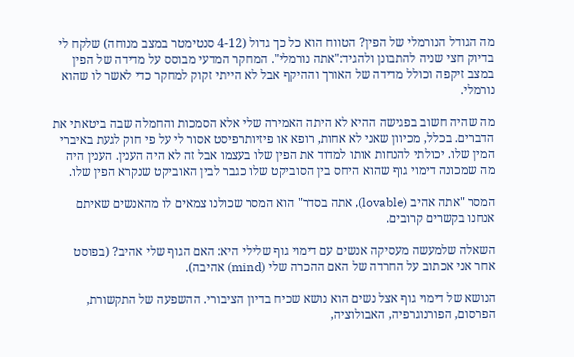מה הגודל הנורמלי של הפין? הטווח הוא כל כך גדול (4-12 סנטימטר במצב מנוחה) שלקח לי בדיוק חצי שניה להתבונן ולהגיד:"אתה נורמלי". המחקר המדעי מבוסס על מדידה של הפין במצב זיקפה וכולל מדידה של האורך וההיקף אבל לא הייתי זקוק למחקר כדי לאשר לו שהוא נורמלי.

מה שהיה חשוב בפגישה ההיא לא היתה האמירה שלי אלא הסמכות והחמלה שבה ביטאתי את הדברים. בכלל, מכיוון שאני לא אחות, רופא או פיזיותרפיסט אסור לי על פי חוק לגעת באיברי המין שלו. יכולתי להנחות אותו למדוד את הפין שלו בעצמו אבל זה לא היה הענין. הענין היה מה שמכונה דימוי גוף שהוא היחס בין הסוביקט שלו כגבר לבין האוביקט שנקרא הפין שלו.

המסר "אתה אהיב (lovable), אתה בסדר" הוא המסר שכולנו צמאים לו מהאנשים שאיתם אנחנו בקשרים קרובים.

השאלה שלמעשה מעסיקה אנשים עם דימוי גוף שלילי היא: האם הגוף שלי אהיב? (בפוסט אחר אני אכתוב על החרדה של האם ההכרה שלי (mind) אהיבה).

הנושא של דימוי גוף אצל נשים הוא נושא שכיח בדיון הציבורי. ההשפעה של התקשורת, הפרסום, הפורנוגרפיה, האבולוציה,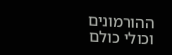ההורמונים וכולי כולם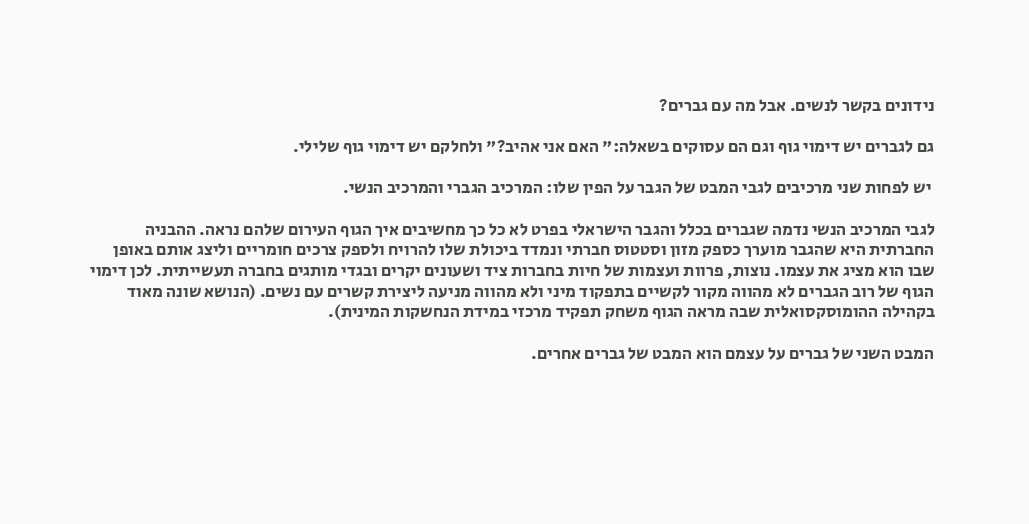נידונים בקשר לנשים. אבל מה עם גברים?

גם לגברים יש דימוי גוף וגם הם עסוקים בשאלה:" האם אני אהיב?" ולחלקם יש דימוי גוף שלילי.

 יש לפחות שני מרכיבים לגבי המבט של הגבר על הפין שלו: המרכיב הגברי והמרכיב הנשי.

לגבי המרכיב הנשי נדמה שגברים בכלל והגבר הישראלי בפרט לא כל כך מחשיבים איך הגוף העירום שלהם נראה. ההבניה החברתית היא שהגבר מוערך כספק מזון וסטטוס חברתי ונמדד ביכולת שלו להרויח ולספק צרכים חומריים וליצג אותם באופן שבו הוא מציג את עצמו. נוצות, פרוות ועצמות של חיות בחברות ציד ושעונים יקרים ובגדי מותגים בחברה תעשייתית. לכן דימוי הגוף של רוב הגברים לא מהווה מקור לקשיים בתפקוד מיני ולא מהווה מניעה ליצירת קשרים עם נשים. (הנושא שונה מאוד בקהילה ההומוסקסואלית שבה מראה הגוף משחק תפקיד מרכזי במידת הנחשקות המינית).

המבט השני של גברים על עצמם הוא המבט של גברים אחרים.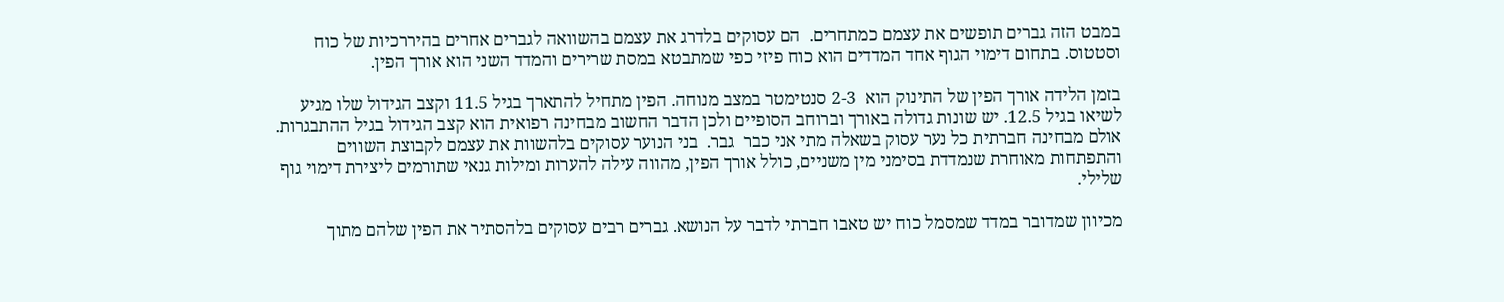במבט הזה גברים תופשים את עצמם כמתחרים.  הם עסוקים בלדרג את עצמם בהשוואה לגברים אחרים בהיררכיות של כוח וסטטוס. בתחום דימוי הגוף אחד המדדים הוא כוח פיזי כפי שמתבטא במסת שרירים והמדד השני הוא אורך הפין.

בזמן הלידה אורך הפין של התינוק הוא  2-3 סנטימטר במצב מנוחה. הפין מתחיל להתארך בגיל 11.5 וקצב הגידול שלו מגיע לשיאו בגיל 12.5. יש שונות גדולה באורך וברוחב הסופיים ולכן הדבר החשוב מבחינה רפואית הוא קצב הגידול בגיל ההתבגרות. אולם מבחינה חברתית כל נער עסוק בשאלה מתי אני כבר  גבר.  בני הנוער עסוקים בלהשוות את עצמם לקבוצת השווים והתפתחות מאוחרת שנמדדת בסימני מין משניים, כולל אורך הפין, מהווה עילה להערות ומילות גנאי שתורמים ליצירת דימוי גוף שלילי.

מכיוון שמדובר במדד שמסמל כוח יש טאבו חברתי לדבר על הנושא. גברים רבים עסוקים בלהסתיר את הפין שלהם מתוך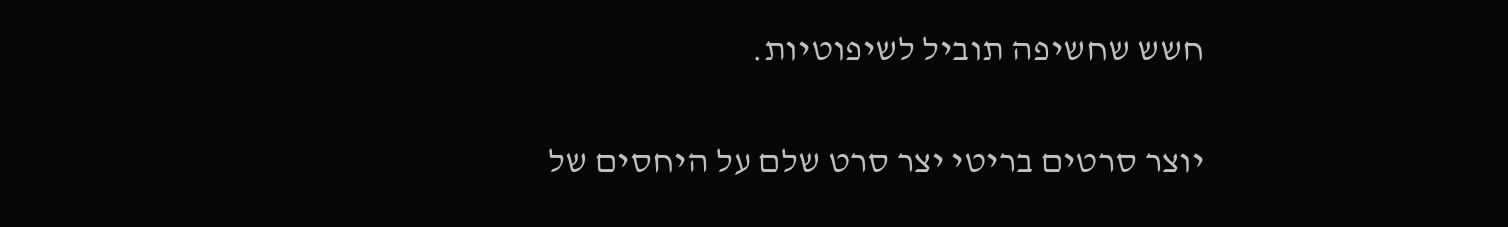חשש שחשיפה תוביל לשיפוטיות.

יוצר סרטים בריטי יצר סרט שלם על היחסים של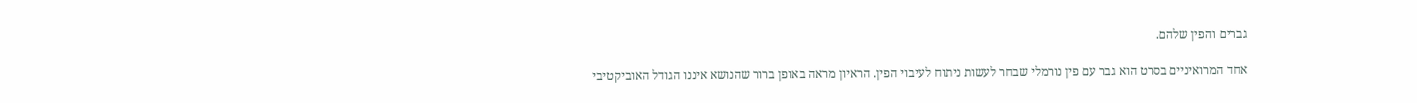גברים והפין שלהם.

אחד המרואיניים בסרט הוא גבר עם פין נורמלי שבחר לעשות ניתוח לעיבוי הפין. הראיון מראה באופן ברור שהנושא איננו הגודל האוביקטיבי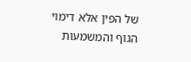של הפין אלא דימוי הגוף והמשמעות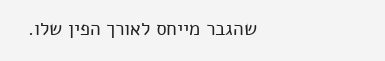שהגבר מייחס לאורך הפין שלו.